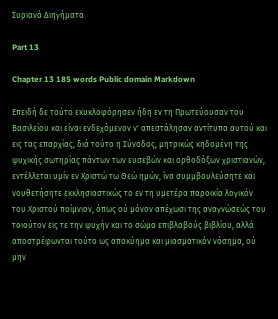Συριανά Διηγήματα

Part 13

Chapter 13 185 words Public domain Markdown

Επειδή δε τούτο εκυκλοφόρησεν ήδη εν τη Πρωτεύουσαν του Βασιλείου και είναι ενδεχόμενον ν' απεστάλησαν αντίτυπα αυτού και εις τας επαρχίας, διά τούτο η Σύνοδος, μητρικώς κηδομένη της ψυχικής σωτηρίας πάντων των ευσεβών και ορθοδόξων χριστιανών, εντέλλεται υμίν εν Χριστώ τω Θεώ ημών, ίνα συμμβουλεύσητε και νουθετήσητε εκκλησιαστικώς το εν τη υμετέρα παροικία λογικόν του Χριστού ποίμνιον, όπως ού μόνον απέχωσι της αναγνώσεώς του τοιούτον εις τε την ψυχήν και το σώμα επιβλαβούς βιβλίου, αλλά αποστρέφωνται τούτο ως αποκύημα και μιασματικόν νόσημα, ού μην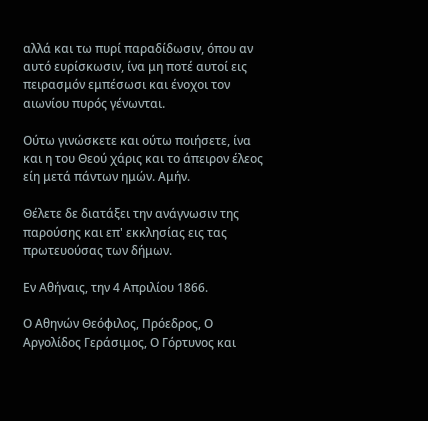αλλά και τω πυρί παραδίδωσιν, όπου αν αυτό ευρίσκωσιν, ίνα μη ποτέ αυτοί εις πειρασμόν εμπέσωσι και ένοχοι τον αιωνίου πυρός γένωνται.

Ούτω γινώσκετε και ούτω ποιήσετε, ίνα και η του Θεού χάρις και το άπειρον έλεος είη μετά πάντων ημών. Αμήν.

Θέλετε δε διατάξει την ανάγνωσιν της παρούσης και επ' εκκλησίας εις τας πρωτευούσας των δήμων.

Εν Αθήναις, την 4 Απριλίου 1866.

Ο Αθηνών Θεόφιλος, Πρόεδρος, Ο Αργολίδος Γεράσιμος, Ο Γόρτυνος και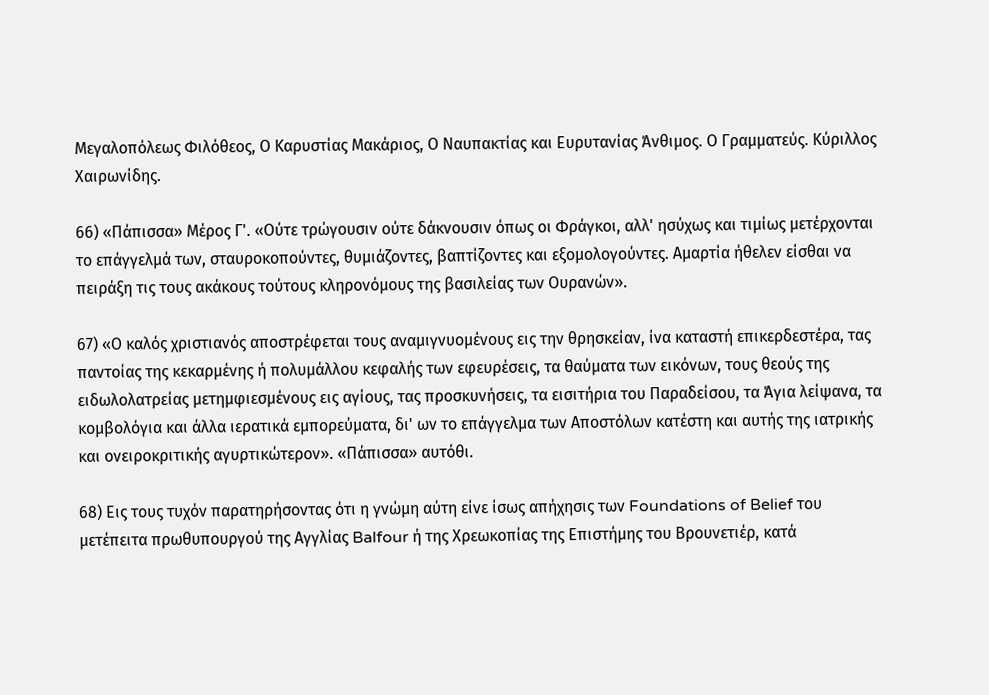Μεγαλοπόλεως Φιλόθεος, Ο Καρυστίας Μακάριος, Ο Ναυπακτίας και Ευρυτανίας Άνθιμος. Ο Γραμματεύς. Κύριλλος Χαιρωνίδης.

66) «Πάπισσα» Μέρος Γ'. «Ούτε τρώγουσιν ούτε δάκνουσιν όπως οι Φράγκοι, αλλ' ησύχως και τιμίως μετέρχονται το επάγγελμά των, σταυροκοπούντες, θυμιάζοντες, βαπτίζοντες και εξομολογούντες. Αμαρτία ήθελεν είσθαι να πειράξη τις τους ακάκους τούτους κληρονόμους της βασιλείας των Ουρανών».

67) «Ο καλός χριστιανός αποστρέφεται τους αναμιγνυομένους εις την θρησκείαν, ίνα καταστή επικερδεστέρα, τας παντοίας της κεκαρμένης ή πολυμάλλου κεφαλής των εφευρέσεις, τα θαύματα των εικόνων, τους θεούς της ειδωλολατρείας μετημφιεσμένους εις αγίους, τας προσκυνήσεις, τα εισιτήρια του Παραδείσου, τα Άγια λείψανα, τα κομβολόγια και άλλα ιερατικά εμπορεύματα, δι' ων το επάγγελμα των Αποστόλων κατέστη και αυτής της ιατρικής και ονειροκριτικής αγυρτικώτερον». «Πάπισσα» αυτόθι.

68) Εις τους τυχόν παρατηρήσοντας ότι η γνώμη αύτη είνε ίσως απήχησις των Foundations of Belief του μετέπειτα πρωθυπουργού της Αγγλίας Balfour ή της Χρεωκοπίας της Επιστήμης του Βρουνετιέρ, κατά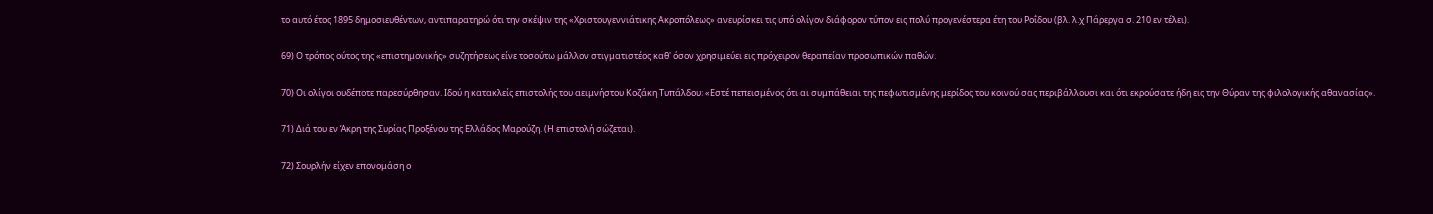το αυτό έτος 1895 δημοσιευθέντων, αντιπαρατηρώ ότι την σκέψιν της «Χριστουγεννιάτικης Ακροπόλεως» ανευρίσκει τις υπό ολίγον διάφορον τύπον εις πολύ προγενέστερα έτη του Ροΐδου (βλ. λ.χ Πάρεργα σ. 210 εν τέλει).

69) Ο τρόπος ούτος της «επιστημονικής» συζητήσεως είνε τοσούτω μάλλον στιγματιστέος καθ' όσον χρησιμεύει εις πρόχειρον θεραπείαν προσωπικών παθών.

70) Οι ολίγοι ουδέποτε παρεσύρθησαν. Ιδού η κατακλείς επιστολής του αειμνήστου Κοζάκη Τυπάλδου: «Εστέ πεπεισμένος ότι αι συμπάθειαι της πεφωτισμένης μερίδος του κοινού σας περιβάλλουσι και ότι εκρούσατε ήδη εις την Θύραν της φιλολογικής αθανασίας».

71) Διά του εν Άκρη της Συρίας Προξένου της Ελλάδος Μαρούζη. (Η επιστολή σώζεται).

72) Σουρλήν είχεν επονομάση ο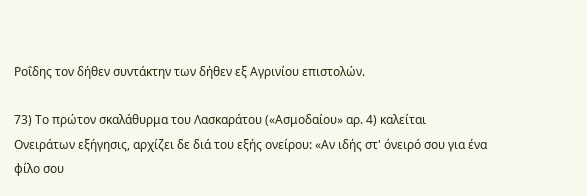Ροΐδης τον δήθεν συντάκτην των δήθεν εξ Αγρινίου επιστολών.

73) Το πρώτον σκαλάθυρμα του Λασκαράτου («Ασμοδαίου» αρ. 4) καλείται Ονειράτων εξήγησις, αρχίζει δε διά του εξής ονείρου: «Αν ιδής στ' όνειρό σου για ένα φίλο σου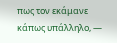πως τον εκάμανε κάπως υπάλληλο, —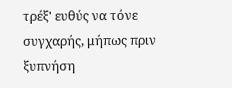τρέξ' ευθύς να τόνε συγχαρής, μήπως πριν ξυπνήση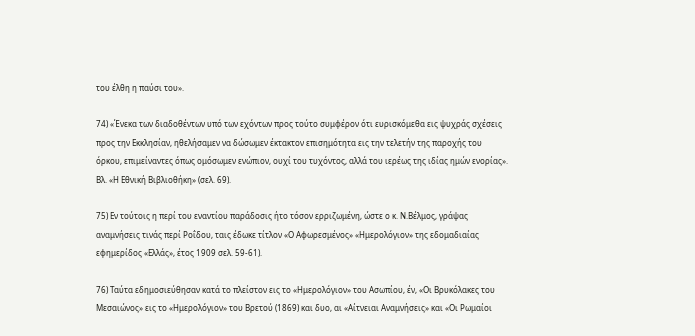του έλθη η παύσι του».

74) «Ένεκα των διαδοθέντων υπό των εχόντων προς τούτο συμφέρον ότι ευρισκόμεθα εις ψυχράς σχέσεις προς την Εκκλησίαν, ηθελήσαμεν να δώσωμεν έκτακτον επισημότητα εις την τελετήν της παροχής του όρκου, επιμείναντες όπως ομόσωμεν ενώπιον, ουχί του τυχόντος, αλλά του ιερέως της ιδίας ημών ενορίας». Βλ. «Η Εθνική Βιβλιοθήκη» (σελ. 69).

75) Εν τούτοις η περί του εναντίου παράδοσις ήτο τόσον ερριζωμένη, ώστε ο κ. Ν.Βέλμος, γράψας αναμνήσεις τινάς περί Ροΐδου, ταις έδωκε τίτλον «Ο Αφωρεσμένος» «Ημερολόγιον» της εδομαδιαίας εφημερίδος «Ελλάς», έτος 1909 σελ. 59-61).

76) Ταύτα εδημοσιεύθησαν κατά το πλείστον εις το «Ημερολόγιον» του Ασωπίου, έν, «Οι Βρυκόλακες του Μεσαιώνος» εις το «Ημερολόγιον» του Βρετού (1869) και δυο, αι «Αίτνειαι Αναμνήσεις» και «Οι Ρωμαίοι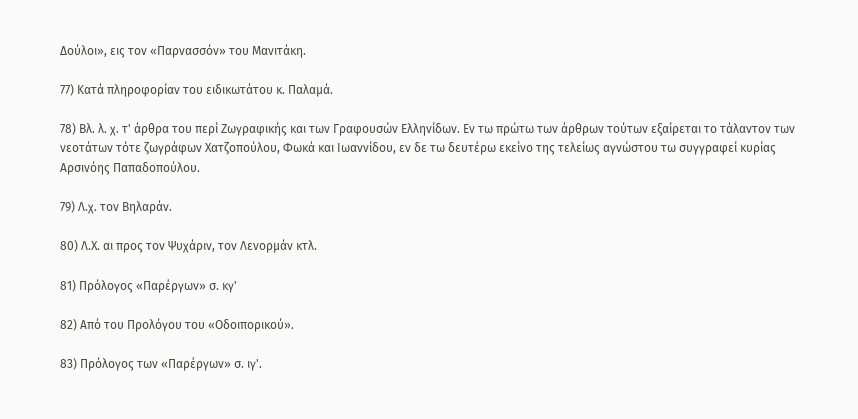Δούλοι», εις τον «Παρνασσόν» του Μανιτάκη.

77) Κατά πληροφορίαν του ειδικωτάτου κ. Παλαμά.

78) Βλ. λ. χ. τ' άρθρα του περί Ζωγραφικής και των Γραφουσών Ελληνίδων. Εν τω πρώτω των άρθρων τούτων εξαίρεται το τάλαντον των νεοτάτων τότε ζωγράφων Χατζοπούλου, Φωκά και Ιωαννίδου, εν δε τω δευτέρω εκείνο της τελείως αγνώστου τω συγγραφεί κυρίας Αρσινόης Παπαδοπούλου.

79) Λ.χ. τον Βηλαράν.

80) Λ.Χ. αι προς τον Ψυχάριν, τον Λενορμάν κτλ.

81) Πρόλογος «Παρέργων» σ. κγ'

82) Από του Προλόγου του «Οδοιπορικού».

83) Πρόλογος των «Παρέργων» σ. ιγ'.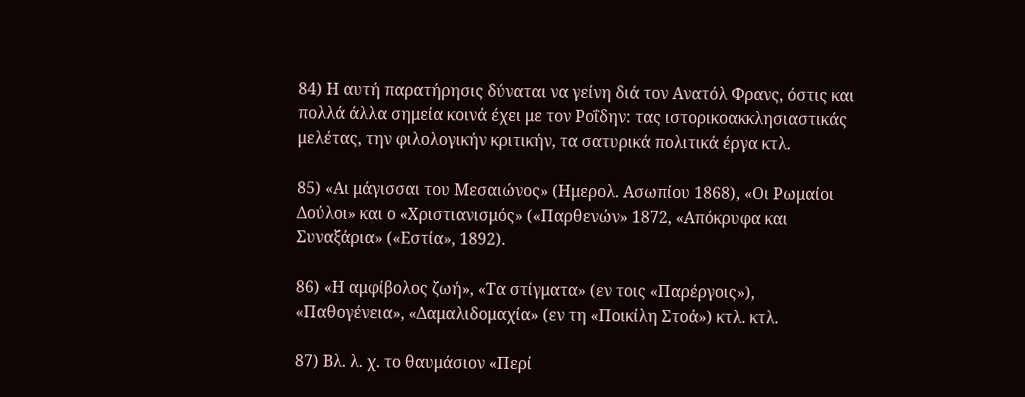84) Η αυτή παρατήρησις δύναται να γείνη διά τον Ανατόλ Φρανς, όστις και πολλά άλλα σημεία κοινά έχει με τον Ροΐδην: τας ιστορικοακκλησιαστικάς μελέτας, την φιλολογικήν κριτικήν, τα σατυρικά πολιτικά έργα κτλ.

85) «Αι μάγισσαι του Μεσαιώνος» (Ημερολ. Ασωπίου 1868), «Οι Ρωμαίοι Δούλοι» και ο «Χριστιανισμός» («Παρθενών» 1872, «Απόκρυφα και Συναξάρια» («Εστία», 1892).

86) «Η αμφίβολος ζωή», «Τα στίγματα» (εν τοις «Παρέργοις»), «Παθογένεια», «Δαμαλιδομαχία» (εν τη «Ποικίλη Στοά») κτλ. κτλ.

87) Βλ. λ. χ. το θαυμάσιον «Περί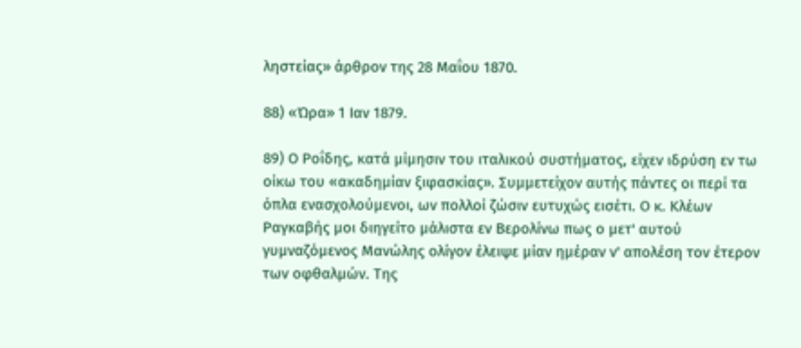ληστείας» άρθρον της 28 Μαΐου 1870.

88) «Ώρα» 1 Ιαν 1879.

89) Ο Ροΐδης, κατά μίμησιν του ιταλικού συστήματος, είχεν ιδρύση εν τω οίκω του «ακαδημίαν ξιφασκίας». Συμμετείχον αυτής πάντες οι περί τα όπλα ενασχολούμενοι, ων πολλοί ζώσιν ευτυχώς εισέτι. Ο κ. Κλέων Ραγκαβής μοι διηγείτο μάλιστα εν Βερολίνω πως ο μετ' αυτού γυμναζόμενος Μανώλης ολίγον έλειψε μίαν ημέραν ν' απολέση τον έτερον των οφθαλμών. Της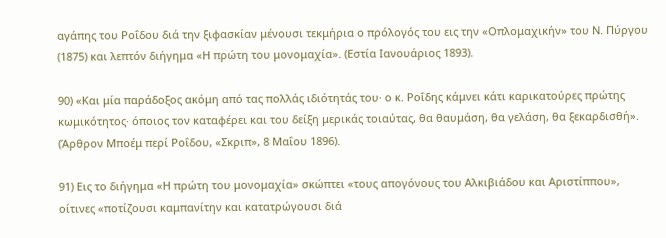αγάπης του Ροΐδου διά την ξιφασκίαν μένουσι τεκμήρια ο πρόλογός του εις την «Οπλομαχικήν» του Ν. Πύργου (1875) και λεπτόν διήγημα «Η πρώτη του μονομαχία». (Εστία Ιανουάριος 1893).

90) «Και μία παράδοξος ακόμη από τας πολλάς ιδιότητάς του· ο κ. Ροΐδης κάμνει κάτι καρικατούρες πρώτης κωμικότητος· όποιος τον καταφέρει και του δείξη μερικάς τοιαύτας, θα θαυμάση, θα γελάση, θα ξεκαρδισθή». (Άρθρον Μποέμ περί Ροΐδου, «Σκριπ», 8 Μαΐου 1896).

91) Εις το διήγημα «Η πρώτη του μονομαχία» σκώπτει «τους απογόνους του Αλκιβιάδου και Αριστίππου», οίτινες «ποτίζουσι καμπανίτην και κατατρώγουσι διά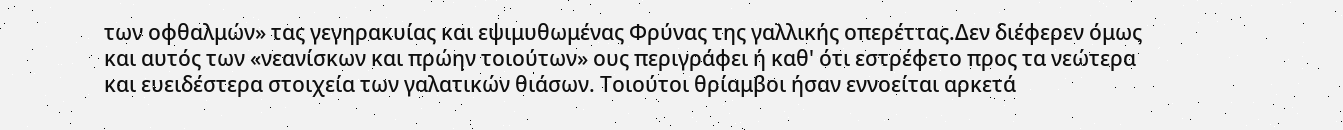των οφθαλμών» τας γεγηρακυίας και εψιμυθωμένας Φρύνας της γαλλικής οπερέττας.Δεν διέφερεν όμως και αυτός των «νεανίσκων και πρώην τοιούτων» ους περιγράφει ή καθ' ότι εστρέφετο προς τα νεώτερα και ευειδέστερα στοιχεία των γαλατικών θιάσων. Τοιούτοι θρίαμβοι ήσαν εννοείται αρκετά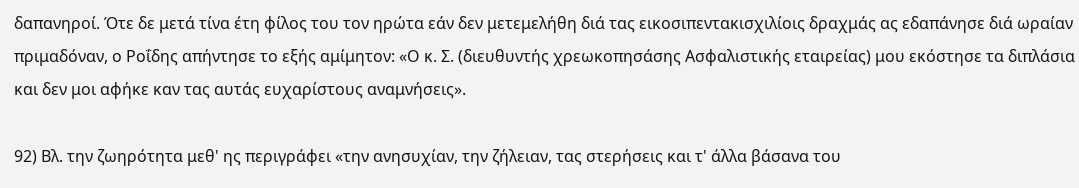δαπανηροί. Ότε δε μετά τίνα έτη φίλος του τον ηρώτα εάν δεν μετεμελήθη διά τας εικοσιπεντακισχιλίοις δραχμάς ας εδαπάνησε διά ωραίαν πριμαδόναν, ο Ροΐδης απήντησε το εξής αμίμητον: «Ο κ. Σ. (διευθυντής χρεωκοπησάσης Ασφαλιστικής εταιρείας) μου εκόστησε τα διπλάσια και δεν μοι αφήκε καν τας αυτάς ευχαρίστους αναμνήσεις».

92) Βλ. την ζωηρότητα μεθ' ης περιγράφει «την ανησυχίαν, την ζήλειαν, τας στερήσεις και τ' άλλα βάσανα του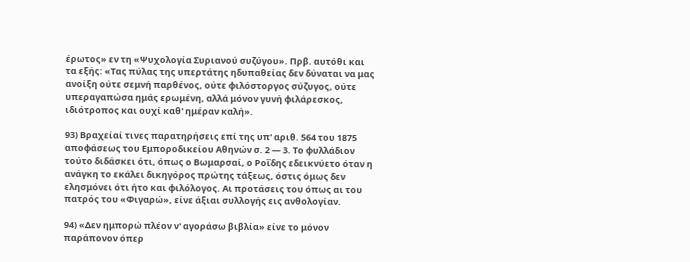έρωτος» εν τη «Ψυχολογία Συριανού συζύγου». Πρβ. αυτόθι και τα εξής: «Τας πύλας της υπερτάτης ηδυπαθείας δεν δύναται να μας ανοίξη ούτε σεμνή παρθένος, ούτε φιλόστοργος σύζυγος, ούτε υπεραγαπώσα ημάς ερωμένη, αλλά μόνον γυνή φιλάρεσκος, ιδιότροπος και ουχί καθ' ημέραν καλή».

93) Βραχείαί τινες παρατηρήσεις επί της υπ' αριθ. 564 του 1875 αποφάσεως του Εμποροδικείου Αθηνών σ. 2 — 3. Το φυλλάδιον τούτο διδάσκει ότι, όπως ο Βωμαρσαί, ο Ροΐδης εδεικνύετο όταν η ανάγκη το εκάλει δικηγόρος πρώτης τάξεως, όστις όμως δεν ελησμόνει ότι ήτο και φιλόλογος. Αι προτάσεις του όπως αι του πατρός του «Φιγαρώ», είνε άξιαι συλλογής εις ανθολογίαν.

94) «Δεν ημπορώ πλέον ν' αγοράσω βιβλία» είνε το μόνον παράπονον όπερ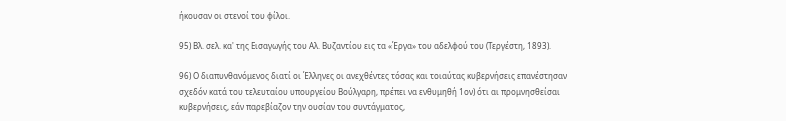ήκουσαν οι στενοί του φίλοι.

95) Βλ. σελ. κα' της Εισαγωγής του Αλ. Βυζαντίου εις τα «Έργα» του αδελφού του (Τεργέστη, 1893).

96) Ο διαπυνθανόμενος διατί οι Έλληνες οι ανεχθέντες τόσας και τοιαύτας κυβερνήσεις επανέστησαν σχεδόν κατά του τελευταίου υπουργείου Βούλγαρη, πρέπει να ενθυμηθή 1ον) ότι αι προμνησθείσαι κυβερνήσεις, εάν παρεβίαζον την ουσίαν του συντάγματος,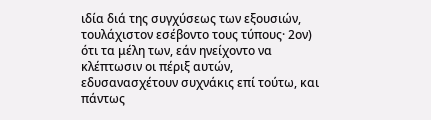ιδία διά της συγχύσεως των εξουσιών, τουλάχιστον εσέβοντο τους τύπους· 2ον) ότι τα μέλη των, εάν ηνείχοντο να κλέπτωσιν οι πέριξ αυτών, εδυσανασχέτουν συχνάκις επί τούτω, και πάντως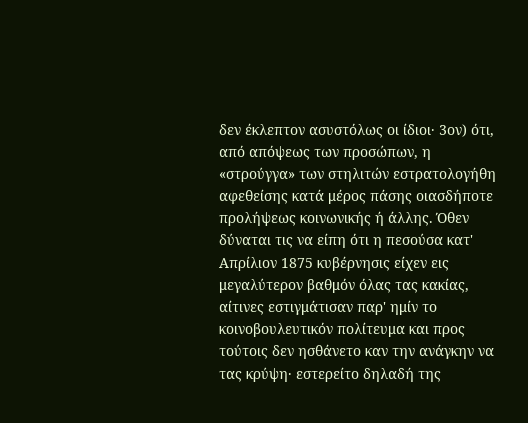δεν έκλεπτον ασυστόλως οι ίδιοι· 3ον) ότι, από απόψεως των προσώπων, η «στρούγγα» των στηλιτών εστρατολογήθη αφεθείσης κατά μέρος πάσης οιασδήποτε προλήψεως κοινωνικής ή άλλης. Όθεν δύναται τις να είπη ότι η πεσούσα κατ' Απρίλιον 1875 κυβέρνησις είχεν εις μεγαλύτερον βαθμόν όλας τας κακίας, αίτινες εστιγμάτισαν παρ' ημίν το κοινοβουλευτικόν πολίτευμα και προς τούτοις δεν ησθάνετο καν την ανάγκην να τας κρύψη· εστερείτο δηλαδή της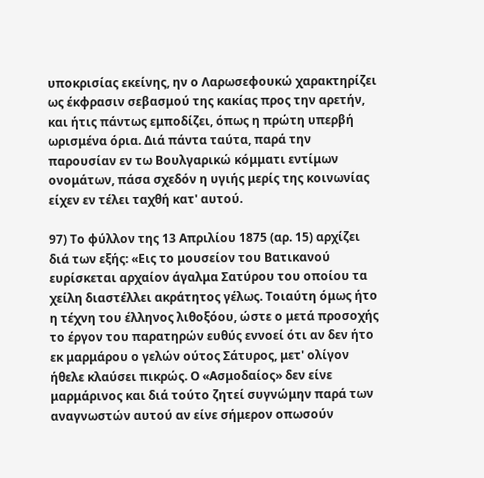υποκρισίας εκείνης, ην ο Λαρωσεφουκώ χαρακτηρίζει ως έκφρασιν σεβασμού της κακίας προς την αρετήν, και ήτις πάντως εμποδίζει, όπως η πρώτη υπερβή ωρισμένα όρια. Διά πάντα ταύτα, παρά την παρουσίαν εν τω Βουλγαρικώ κόμματι εντίμων ονομάτων, πάσα σχεδόν η υγιής μερίς της κοινωνίας είχεν εν τέλει ταχθή κατ' αυτού.

97) Το φύλλον της 13 Απριλίου 1875 (αρ. 15) αρχίζει διά των εξής: «Εις το μουσείον του Βατικανού ευρίσκεται αρχαίον άγαλμα Σατύρου του οποίου τα χείλη διαστέλλει ακράτητος γέλως. Τοιαύτη όμως ήτο η τέχνη του έλληνος λιθοξόου, ώστε ο μετά προσοχής το έργον του παρατηρών ευθύς εννοεί ότι αν δεν ήτο εκ μαρμάρου ο γελών ούτος Σάτυρος, μετ' ολίγον ήθελε κλαύσει πικρώς. Ο «Ασμοδαίος» δεν είνε μαρμάρινος και διά τούτο ζητεί συγνώμην παρά των αναγνωστών αυτού αν είνε σήμερον οπωσούν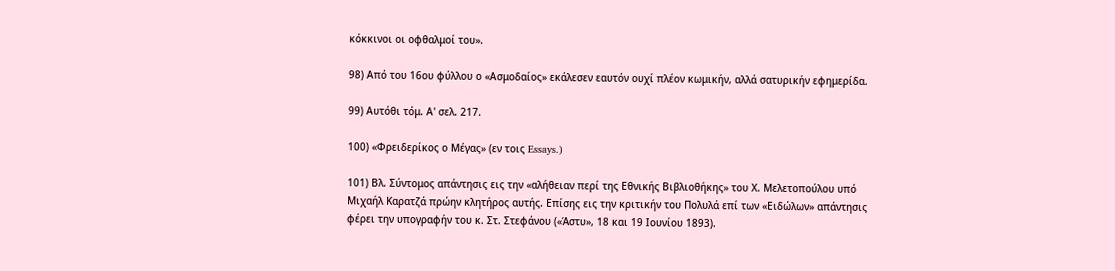κόκκινοι οι οφθαλμοί του».

98) Από του 16ου φύλλου ο «Ασμοδαίος» εκάλεσεν εαυτόν ουχί πλέον κωμικήν, αλλά σατυρικήν εφημερίδα.

99) Αυτόθι τόμ. Α' σελ. 217.

100) «Φρειδερίκος ο Μέγας» (εν τοις Essays.)

101) Βλ. Σύντομος απάντησις εις την «αλήθειαν περί της Εθνικής Βιβλιοθήκης» του Χ. Μελετοπούλου υπό Μιχαήλ Καρατζά πρώην κλητήρος αυτής. Επίσης εις την κριτικήν του Πολυλά επί των «Ειδώλων» απάντησις φέρει την υπογραφήν του κ. Στ. Στεφάνου («Άστυ», 18 και 19 Ιουνίου 1893).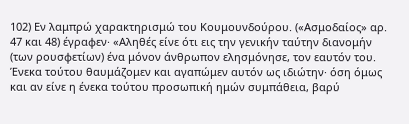102) Εν λαμπρώ χαρακτηρισμώ του Κουμουνδούρου. («Ασμοδαίος» αρ. 47 και 48) έγραφεν· «Αληθές είνε ότι εις την γενικήν ταύτην διανομήν (των ρουσφετίων) ένα μόνον άνθρωπον ελησμόνησε, τον εαυτόν του. Ένεκα τούτου θαυμάζομεν και αγαπώμεν αυτόν ως ιδιώτην· όση όμως και αν είνε η ένεκα τούτου προσωπική ημών συμπάθεια, βαρύ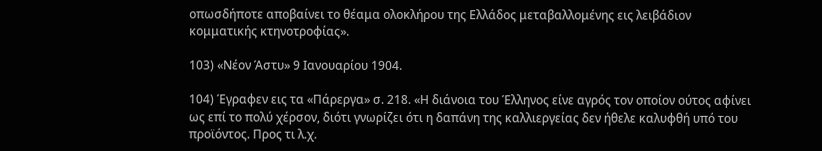οπωσδήποτε αποβαίνει το θέαμα ολοκλήρου της Ελλάδος μεταβαλλομένης εις λειβάδιον κομματικής κτηνοτροφίας».

103) «Νέον Άστυ» 9 Ιανουαρίου 1904.

104) Έγραφεν εις τα «Πάρεργα» σ. 218. «Η διάνοια του Έλληνος είνε αγρός τον οποίον ούτος αφίνει ως επί το πολύ χέρσον, διότι γνωρίζει ότι η δαπάνη της καλλιεργείας δεν ήθελε καλυφθή υπό του προϊόντος. Προς τι λ.χ.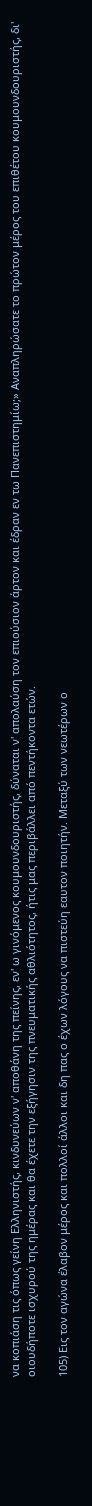να κοπιάση τις όπως γείνη Ελληνιστής, κινδυνεύων ν' αποθάνη της πείνης, εν' ω γινόμενος κουμουνδουριστής, δύναται ν' απολαύση τον επιούσιον άρτον και έδραν εν τω Πανεπιστημίω;» Αναπληρώσατε το πρώτον μέρος του επιθέτου κουμουνδουριστής, δι' οιουδήποτε ισχυρού της ημέρας και θα έχετε την εξήγησιν της πνευματικής αθλιότητος, ήτις μας περιβάλλει από πεντήκοντα ετών.

105) Εις τον αγώνα έλαβον μέρος και πολλοί άλλοι και δη πας ο έχων λόγους να πιστεύη εαυτον ποιητήν. Μεταξύ των νεωτέρων ο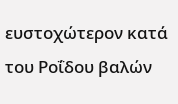ευστοχώτερον κατά του Ροΐδου βαλών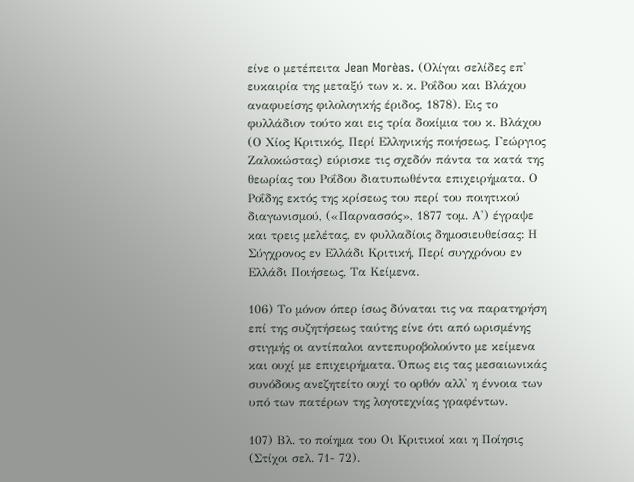είνε ο μετέπειτα Jean Morèas. (Ολίγαι σελίδες επ' ευκαιρία της μεταξύ των κ. κ. Ροΐδου και Βλάχου αναφυείσης φιλολογικής έριδος, 1878). Εις το φυλλάδιον τούτο και εις τρία δοκίμια του κ. Βλάχου (Ο Χίος Κριτικός, Περί Ελληνικής ποιήσεως, Γεώργιος Ζαλοκώστας) εύρισκε τις σχεδόν πάντα τα κατά της θεωρίας του Ροΐδου διατυπωθέντα επιχειρήματα. Ο Ροΐδης εκτός της κρίσεως του περί του ποιητικού διαγωνισμού, («Παρνασσός», 1877 τομ. Α') έγραψε και τρεις μελέτας, εν φυλλαδίοις δημοσιευθείσας: Η Σύγχρονος εν Ελλάδι Κριτική, Περί συγχρόνου εν Ελλάδι Ποιήσεως, Τα Κείμενα.

106) Το μόνον όπερ ίσως δύναται τις να παρατηρήση επί της συζητήσεως ταύτης είνε ότι από ωρισμένης στιγμής οι αντίπαλοι αντεπυροβολούντο με κείμενα και ουχί με επιχειρήματα. Όπως εις τας μεσαιωνικάς συνόδους ανεζητείτο ουχί το ορθόν αλλ' η έννοια των υπό των πατέρων της λογοτεχνίας γραφέντων.

107) Βλ. το ποίημα του Οι Κριτικοί και η Ποίησις (Στίχοι σελ. 71- 72).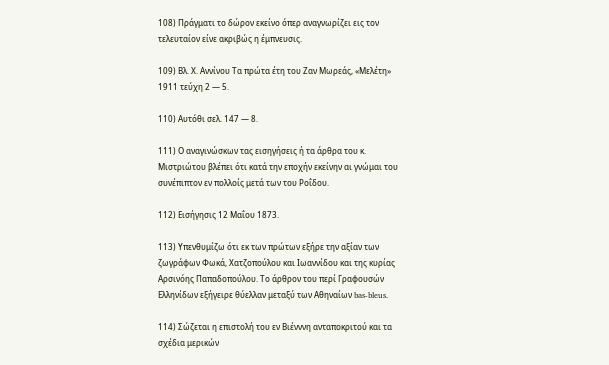108) Πράγματι το δώρον εκείνο όπερ αναγνωρίζει εις τον τελευταίον είνε ακριβώς η έμπνευσις.

109) Βλ. Χ. Αννίνου Τα πρώτα έτη του Ζαν Μωρεάς, «Μελέτη» 1911 τεύχη 2 — 5.

110) Αυτόθι σελ. 147 — 8.

111) Ο αναγινώσκων τας εισηγήσεις ή τα άρθρα του κ. Μιστριώτου βλέπει ότι κατά την εποχήν εκείνην αι γνώμαι του συνέπιπτον εν πολλοίς μετά των του Ροΐδου.

112) Εισήγησις 12 Μαΐου 1873.

113) Υπενθυμίζω ότι εκ των πρώτων εξήρε την αξίαν των ζωγράφων Φωκά, Χατζοπούλου και Ιωαννίδου και της κυρίας Αρσινόης Παπαδοπούλου. Το άρθρον του περί Γραφουσών Ελληνίδων εξήγειρε θύελλαν μεταξύ των Αθηναίων bas-bleus.

114) Σώζεται η επιστολή του εν Βιένννη ανταποκριτού και τα σχέδια μερικών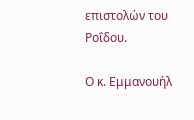επιστολών του Ροΐδου.

Ο κ. Εμμανουήλ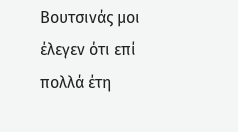Βουτσινάς μοι έλεγεν ότι επί πολλά έτη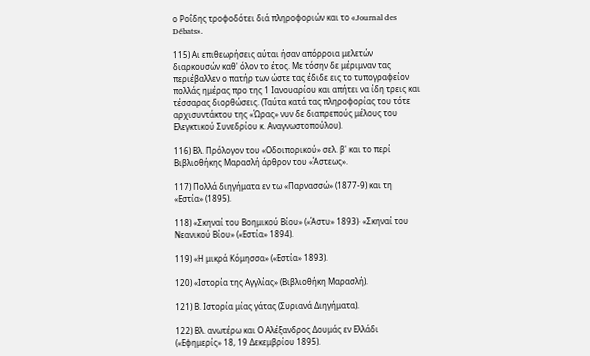ο Ροΐδης τροφοδότει διά πληροφοριών και το «Journal des Débats».

115) Αι επιθεωρήσεις αύται ήσαν απόρροια μελετών διαρκουσών καθ' όλον το έτος. Με τόσην δε μέριμναν τας περιέβαλλεν ο πατήρ των ώστε τας έδιδε εις το τυπογραφείον πολλάς ημέρας προ της 1 Ιανουαρίου και απήτει να ίδη τρεις και τέσσαρας διορθώσεις. (Ταύτα κατά τας πληροφορίας του τότε αρχισυντάκτου της «Ώρας» νυν δε διαπρεπούς μέλους του Ελεγκτικού Συνεδρίου κ. Αναγνωστοπούλου).

116) Βλ. Πρόλογον του «Οδοιπορικού» σελ. β' και το περί Βιβλιοθήκης Μαρασλή άρθρον του «Άστεως».

117) Πολλά διηγήματα εν τω «Παρνασσώ» (1877-9) και τη «Εστία» (1895).

118) «Σκηναί του Βοημικού Βίου» («Άστυ» 1893)· «Σκηναί του Νεανικού Βίου» («Εστία» 1894).

119) «Η μικρά Κόμησσα» («Εστία» 1893).

120) «Ιστορία της Αγγλίας» (Βιβλιοθήκη Μαρασλή).

121) Β. Ιστορία μίας γάτας (Συριανά Διηγήματα).

122) Βλ. ανωτέρω και Ο Αλέξανδρος Δουμάς εν Ελλάδι («Εφημερίς» 18, 19 Δεκεμβρίου 1895).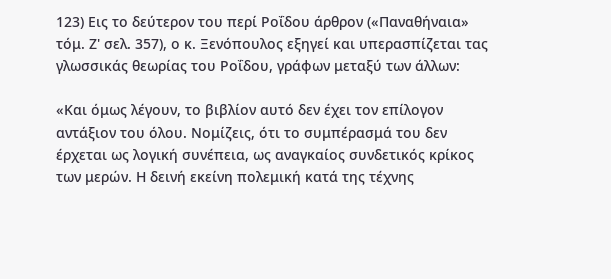123) Εις το δεύτερον του περί Ροΐδου άρθρον («Παναθήναια» τόμ. Ζ' σελ. 357), ο κ. Ξενόπουλος εξηγεί και υπερασπίζεται τας γλωσσικάς θεωρίας του Ροΐδου, γράφων μεταξύ των άλλων:

«Και όμως λέγουν, το βιβλίον αυτό δεν έχει τον επίλογον αντάξιον του όλου. Νομίζεις, ότι το συμπέρασμά του δεν έρχεται ως λογική συνέπεια, ως αναγκαίος συνδετικός κρίκος των μερών. Η δεινή εκείνη πολεμική κατά της τέχνης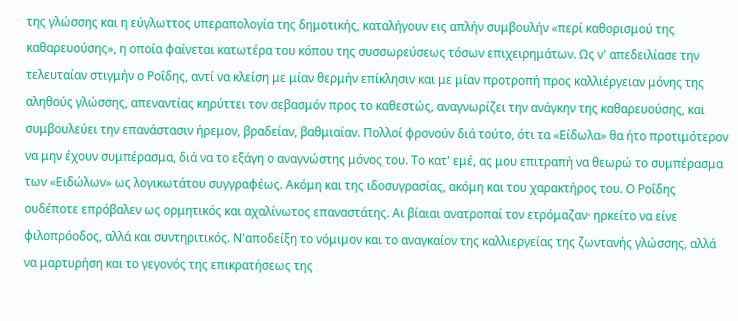της γλώσσης και η εύγλωττος υπεραπολογία της δημοτικής, καταλήγουν εις απλήν συμβουλήν «περί καθορισμού της καθαρευούσης», η οποία φαίνεται κατωτέρα του κόπου της συσσωρεύσεως τόσων επιχειρημάτων. Ως ν' απεδειλίασε την τελευταίαν στιγμήν ο Ροΐδης, αντί να κλείση με μίαν θερμήν επίκλησιν και με μίαν προτροπή προς καλλιέργειαν μόνης της αληθούς γλώσσης, απεναντίας κηρύττει τον σεβασμόν προς το καθεστώς, αναγνωρίζει την ανάγκην της καθαρευούσης, και συμβουλεύει την επανάστασιν ήρεμον, βραδείαν, βαθμιαίαν. Πολλοί φρονούν διά τούτο, ότι τα «Είδωλα» θα ήτο προτιμότερον να μην έχουν συμπέρασμα, διά να το εξάγη ο αναγνώστης μόνος του. Το κατ' εμέ, ας μου επιτραπή να θεωρώ το συμπέρασμα των «Ειδώλων» ως λογικωτάτου συγγραφέως. Ακόμη και της ιδοσυγρασίας, ακόμη και του χαρακτήρος του. Ο Ροΐδης ουδέποτε επρόβαλεν ως ορμητικός και αχαλίνωτος επαναστάτης. Αι βίαιαι ανατροπαί τον ετρόμαζαν· ηρκείτο να είνε φιλοπρόοδος, αλλά και συντηριτικός. Ν'αποδείξη το νόμιμον και το αναγκαίον της καλλιεργείας της ζωντανής γλώσσης, αλλά να μαρτυρήση και το γεγονός της επικρατήσεως της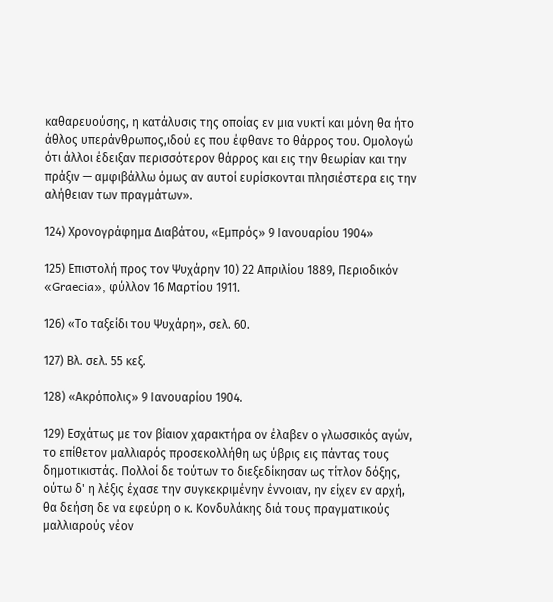καθαρευούσης, η κατάλυσις της οποίας εν μια νυκτί και μόνη θα ήτο άθλος υπεράνθρωπος,ιδού ες που έφθανε το θάρρος του. Ομολογώ ότι άλλοι έδειξαν περισσότερον θάρρος και εις την θεωρίαν και την πράξιν — αμφιβάλλω όμως αν αυτοί ευρίσκονται πλησιέστερα εις την αλήθειαν των πραγμάτων».

124) Χρονογράφημα Διαβάτου, «Εμπρός» 9 Ιανουαρίου 1904»

125) Επιστολή προς τον Ψυχάρην 10) 22 Απριλίου 1889, Περιοδικόν «Graecia», φύλλον 16 Μαρτίου 1911.

126) «Το ταξείδι του Ψυχάρη», σελ. 60.

127) Βλ. σελ. 55 κεξ.

128) «Ακρόπολις» 9 Ιανουαρίου 1904.

129) Εσχάτως με τον βίαιον χαρακτήρα ον έλαβεν ο γλωσσικός αγών, το επίθετον μαλλιαρός προσεκολλήθη ως ύβρις εις πάντας τους δημοτικιστάς. Πολλοί δε τούτων το διεξεδίκησαν ως τίτλον δόξης, ούτω δ' η λέξις έχασε την συγκεκριμένην έννοιαν, ην είχεν εν αρχή, θα δεήση δε να εφεύρη ο κ. Κονδυλάκης διά τους πραγματικούς μαλλιαρούς νέον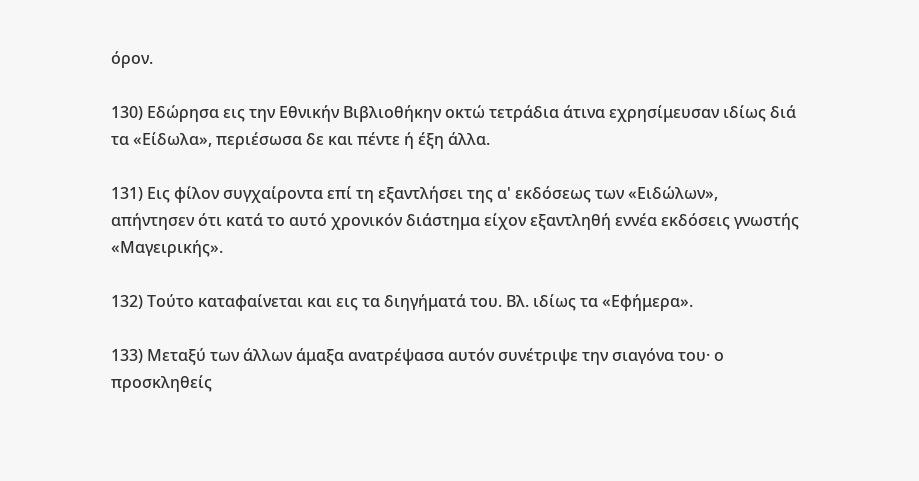όρον.

130) Εδώρησα εις την Εθνικήν Βιβλιοθήκην οκτώ τετράδια άτινα εχρησίμευσαν ιδίως διά τα «Είδωλα», περιέσωσα δε και πέντε ή έξη άλλα.

131) Εις φίλον συγχαίροντα επί τη εξαντλήσει της α' εκδόσεως των «Ειδώλων», απήντησεν ότι κατά το αυτό χρονικόν διάστημα είχον εξαντληθή εννέα εκδόσεις γνωστής «Μαγειρικής».

132) Τούτο καταφαίνεται και εις τα διηγήματά του. Βλ. ιδίως τα «Εφήμερα».

133) Μεταξύ των άλλων άμαξα ανατρέψασα αυτόν συνέτριψε την σιαγόνα του· ο προσκληθείς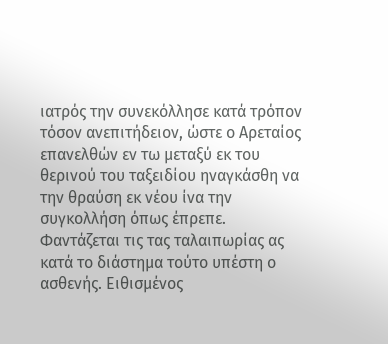ιατρός την συνεκόλλησε κατά τρόπον τόσον ανεπιτήδειον, ώστε ο Αρεταίος επανελθών εν τω μεταξύ εκ του θερινού του ταξειδίου ηναγκάσθη να την θραύση εκ νέου ίνα την συγκολλήση όπως έπρεπε. Φαντάζεται τις τας ταλαιπωρίας ας κατά το διάστημα τούτο υπέστη ο ασθενής. Ειθισμένος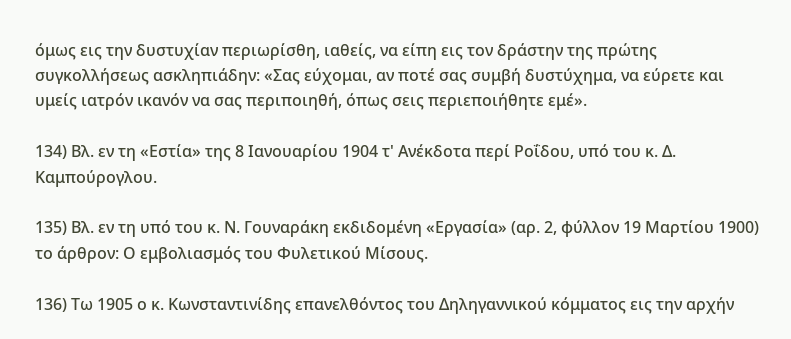όμως εις την δυστυχίαν περιωρίσθη, ιαθείς, να είπη εις τον δράστην της πρώτης συγκολλήσεως ασκληπιάδην: «Σας εύχομαι, αν ποτέ σας συμβή δυστύχημα, να εύρετε και υμείς ιατρόν ικανόν να σας περιποιηθή, όπως σεις περιεποιήθητε εμέ».

134) Βλ. εν τη «Εστία» της 8 Ιανουαρίου 1904 τ' Ανέκδοτα περί Ροΐδου, υπό του κ. Δ. Καμπούρογλου.

135) Βλ. εν τη υπό του κ. Ν. Γουναράκη εκδιδομένη «Εργασία» (αρ. 2, φύλλον 19 Μαρτίου 1900) το άρθρον: Ο εμβολιασμός του Φυλετικού Μίσους.

136) Τω 1905 ο κ. Κωνσταντινίδης επανελθόντος του Δηληγαννικού κόμματος εις την αρχήν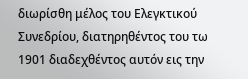διωρίσθη μέλος του Ελεγκτικού Συνεδρίου, διατηρηθέντος του τω 1901 διαδεχθέντος αυτόν εις την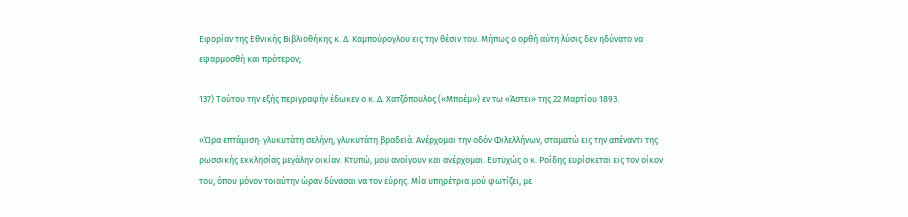Εφορίαν της Εθνικής Βιβλιοθήκης κ. Δ. Καμπούρογλου εις την θέσιν του. Μήπως ο ορθή αύτη λύσις δεν ηδύνατο να εφαρμοσθή και πρότερον;

137) Τούτου την εξής περιγραφήν έδωκεν ο κ. Δ. Χατζόπουλος («Μποέμ») εν τω «Άστει» της 22 Μαρτίου 1893.

«Ώρα επτάμιση· γλυκυτάτη σελήνη, γλυκυτάτη βραδειά. Ανέρχομαι την οδόν Φιλελλήνων, σταματώ εις την απέναντι της ρωσσικής εκκλησίας μεγάλην οικίαν. Κτυπώ, μου ανοίγουν και ανέρχομαι. Ευτυχώς ο κ. Ροΐδης ευρίσκεται εις τον οίκον του, όπου μόνον τοιαύτην ώραν δύνασαι να τον εύρης. Μία υπηρέτρια μού φωτίζει, με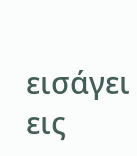εισάγει εις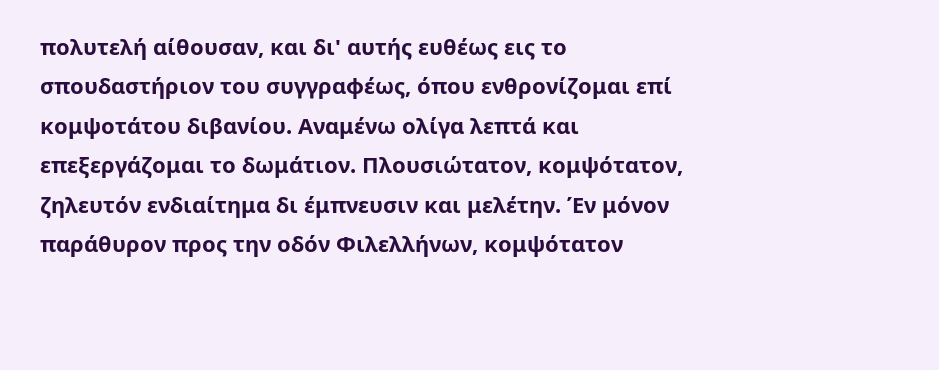πολυτελή αίθουσαν, και δι' αυτής ευθέως εις το σπουδαστήριον του συγγραφέως, όπου ενθρονίζομαι επί κομψοτάτου διβανίου. Αναμένω ολίγα λεπτά και επεξεργάζομαι το δωμάτιον. Πλουσιώτατον, κομψότατον, ζηλευτόν ενδιαίτημα δι έμπνευσιν και μελέτην. Έν μόνον παράθυρον προς την οδόν Φιλελλήνων, κομψότατον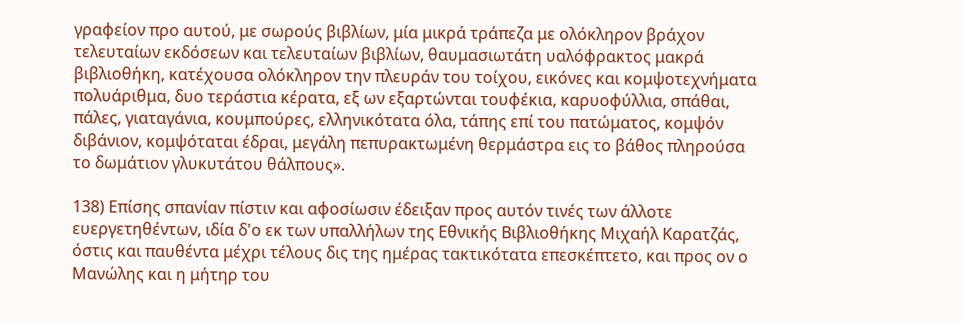γραφείον προ αυτού, με σωρούς βιβλίων, μία μικρά τράπεζα με ολόκληρον βράχον τελευταίων εκδόσεων και τελευταίων βιβλίων, θαυμασιωτάτη υαλόφρακτος μακρά βιβλιοθήκη, κατέχουσα ολόκληρον την πλευράν του τοίχου, εικόνες και κομψοτεχνήματα πολυάριθμα, δυο τεράστια κέρατα, εξ ων εξαρτώνται τουφέκια, καρυοφύλλια, σπάθαι, πάλες, γιαταγάνια, κουμπούρες, ελληνικότατα όλα, τάπης επί του πατώματος, κομψόν διβάνιον, κομψόταται έδραι, μεγάλη πεπυρακτωμένη θερμάστρα εις το βάθος πληρούσα το δωμάτιον γλυκυτάτου θάλπους».

138) Επίσης σπανίαν πίστιν και αφοσίωσιν έδειξαν προς αυτόν τινές των άλλοτε ευεργετηθέντων, ιδία δ'ο εκ των υπαλλήλων της Εθνικής Βιβλιοθήκης Μιχαήλ Καρατζάς, όστις και παυθέντα μέχρι τέλους δις της ημέρας τακτικότατα επεσκέπτετο, και προς ον ο Μανώλης και η μήτηρ του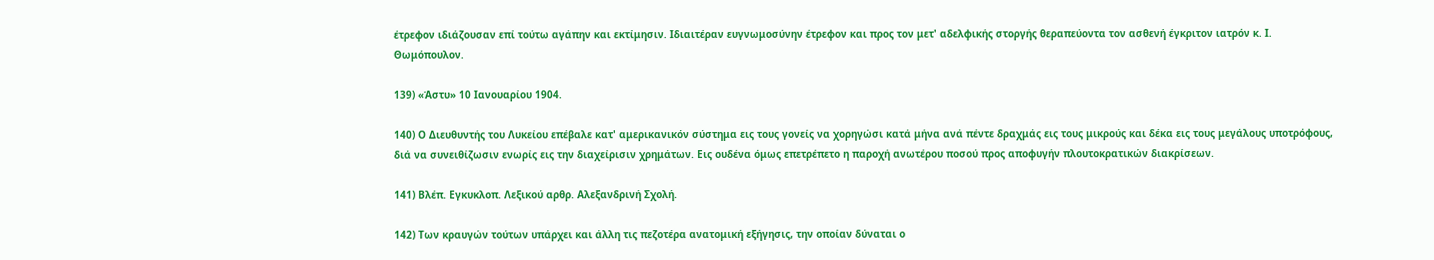έτρεφον ιδιάζουσαν επί τούτω αγάπην και εκτίμησιν. Ιδιαιτέραν ευγνωμοσύνην έτρεφον και προς τον μετ' αδελφικής στοργής θεραπεύοντα τον ασθενή έγκριτον ιατρόν κ. Ι. Θωμόπουλον.

139) «Άστυ» 10 Ιανουαρίου 1904.

140) Ο Διευθυντής του Λυκείου επέβαλε κατ' αμερικανικόν σύστημα εις τους γονείς να χορηγώσι κατά μήνα ανά πέντε δραχμάς εις τους μικρούς και δέκα εις τους μεγάλους υποτρόφους, διά να συνειθίζωσιν ενωρίς εις την διαχείρισιν χρημάτων. Εις ουδένα όμως επετρέπετο η παροχή ανωτέρου ποσού προς αποφυγήν πλουτοκρατικών διακρίσεων.

141) Βλέπ. Εγκυκλοπ. Λεξικού αρθρ. Αλεξανδρινή Σχολή.

142) Των κραυγών τούτων υπάρχει και άλλη τις πεζοτέρα ανατομική εξήγησις, την οποίαν δύναται ο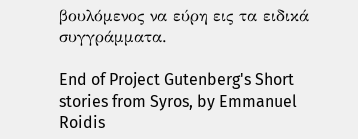βουλόμενος να εύρη εις τα ειδικά συγγράμματα.

End of Project Gutenberg's Short stories from Syros, by Emmanuel Roidis